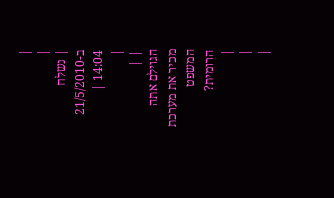|
|
| נשלח ב-21/5/2010 14:04 |
|
| |
הגוילם אתה מכיר את מערכת המשפט הרומית?
|
|
|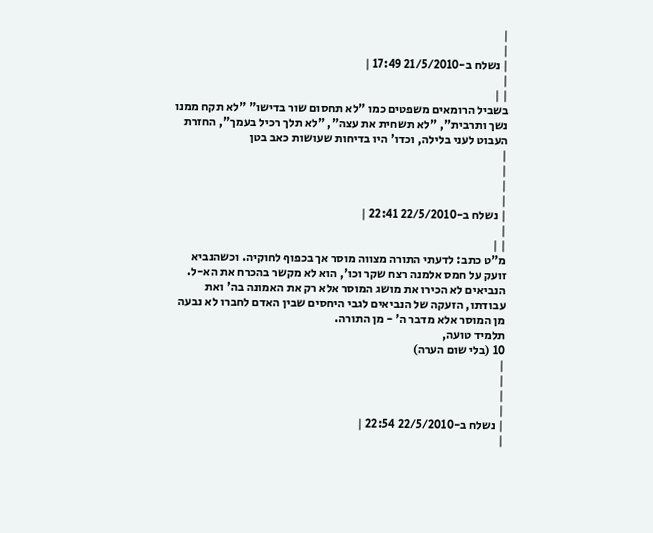|
|
| נשלח ב-21/5/2010 17:49 |
|
| |
בשביל הרומאים משפטים כמו "לא תחסום שור בדישו" "לא תקח ממנו נשך ותרבית", "לא תשחית את עצה", "לא תלך רכיל בעמך", החזרת העבוט לעני בלילה, וכדו' היו בדיחות שעושות כאב בטן
|
|
|
|
| נשלח ב-22/5/2010 22:41 |
|
| |
מ"ט כתב: לדעתי התורה מצווה מוסר אך בכפוף לחוקיה. וכשהנביא זועק על חמס אלמנה רצח שקר וכו', הוא לא מקשר בהכרח את הא-ל.
הנביאים לא הכירו את מושג המוסר אלא רק את האמונה בה' ואת עבודתו, הזעקה של הנביאים לגבי היחסים שבין האדם לחברו לא נבעה מן המוסר אלא מדבר ה' - מן התורה.
תלמיד טועה,
10 (בלי שום הערה)
|
|
|
|
| נשלח ב-22/5/2010 22:54 |
|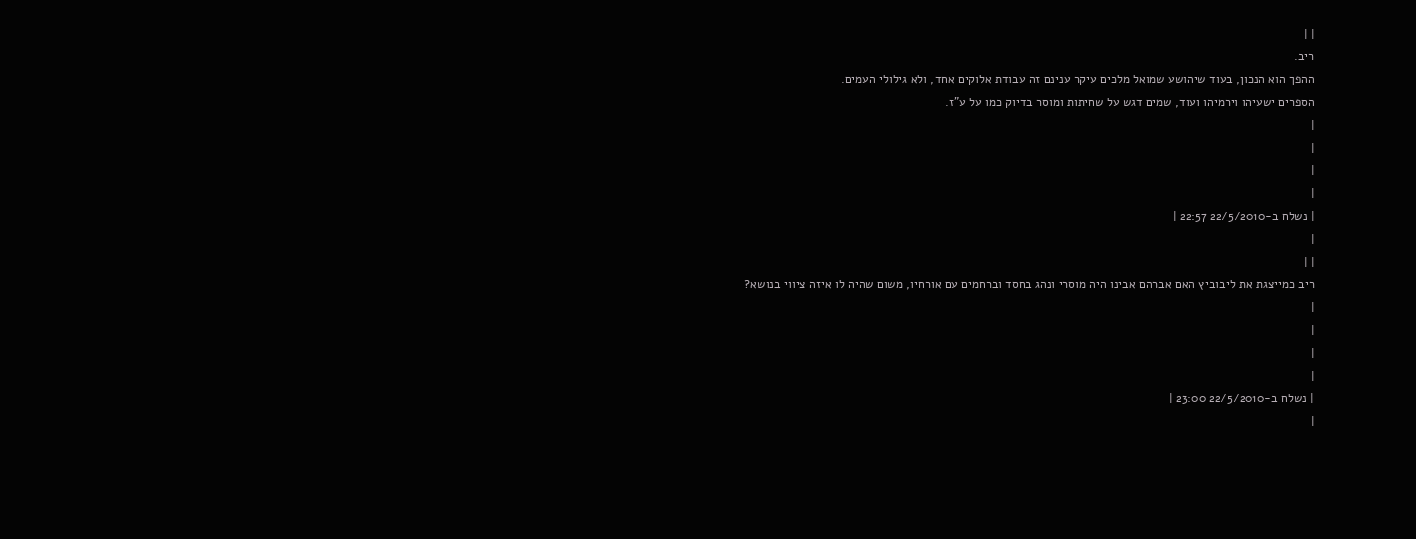| |
ריב.
ההפך הוא הנכון, בעוד שיהושע שמואל מלכים עיקר ענינם זה עבודת אלוקים אחד, ולא גילולי העמים.
הספרים ישעיהו וירמיהו ועוד, שמים דגש על שחיתות ומוסר בדיוק כמו על ע"ז.
|
|
|
|
| נשלח ב-22/5/2010 22:57 |
|
| |
ריב כמייצגת את ליבוביץ האם אברהם אבינו היה מוסרי ונהג בחסד וברחמים עם אורחיו, משום שהיה לו איזה ציווי בנושא?
|
|
|
|
| נשלח ב-22/5/2010 23:00 |
|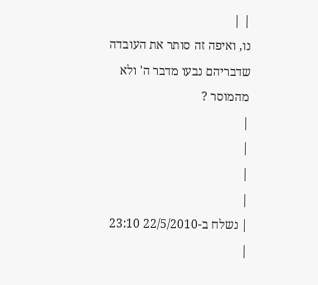| |
נו, ואיפה זה סותר את העובדה שדבריהם נבעו מדבר ה' ולא מהמוסר ?
|
|
|
|
| נשלח ב-22/5/2010 23:10 |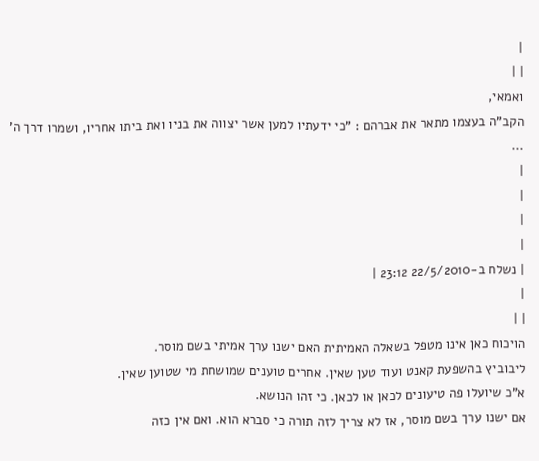|
| |
ואמאי,
הקב"ה בעצמו מתאר את אברהם : "כי ידעתיו למען אשר יצווה את בניו ואת ביתו אחריו, ושמרו דרך ה' ...
|
|
|
|
| נשלח ב-22/5/2010 23:12 |
|
| |
הויכוח כאן אינו מטפל בשאלה האמיתית האם ישנו ערך אמיתי בשם מוסר.
ליבוביץ בהשפעת קאנט ועוד טען שאין. אחרים טוענים שמושחת מי שטוען שאין.
א"כ שיועלו פה טיעונים לכאן או לכאן. כי זהו הנושא.
אם ישנו ערך בשם מוסר, אז לא צריך לזה תורה כי סברא הוא. ואם אין כזה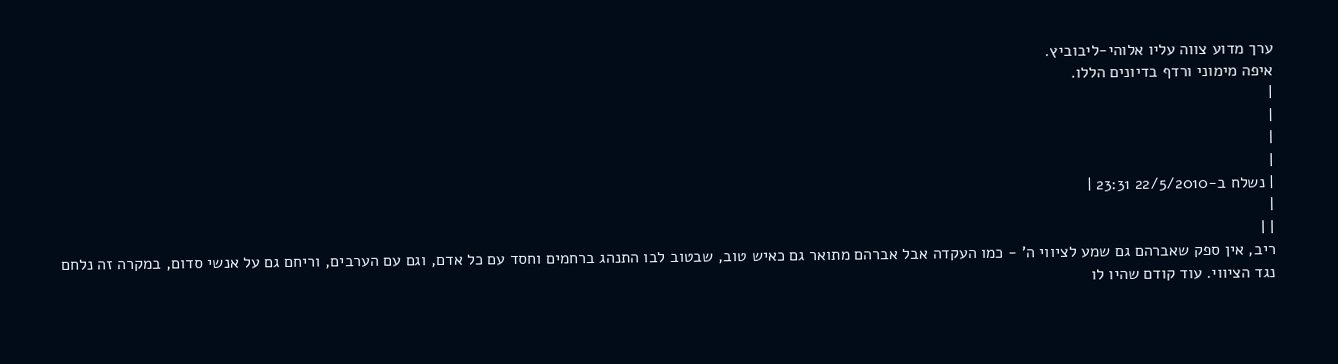ערך מדוע צווה עליו אלוהי-ליבוביץ.
איפה מימוני ורדף בדיונים הללו.
|
|
|
|
| נשלח ב-22/5/2010 23:31 |
|
| |
ריב, אין ספק שאברהם גם שמע לציווי ה' - כמו העקדה אבל אברהם מתואר גם כאיש טוב, שבטוב לבו התנהג ברחמים וחסד עם כל אדם, וגם עם הערבים, וריחם גם על אנשי סדום, במקרה זה נלחם נגד הציווי. עוד קודם שהיו לו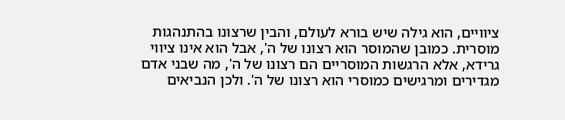ציוויים, הוא גילה שיש בורא לעולם, והבין שרצונו בהתנהגות מוסרית. כמובן שהמוסר הוא רצונו של ה', אבל הוא אינו ציווי גרידא, אלא הרגשות המוסריים הם רצונו של ה', מה שבני אדם מגדירים ומרגישים כמוסרי הוא רצונו של ה'. ולכן הנביאים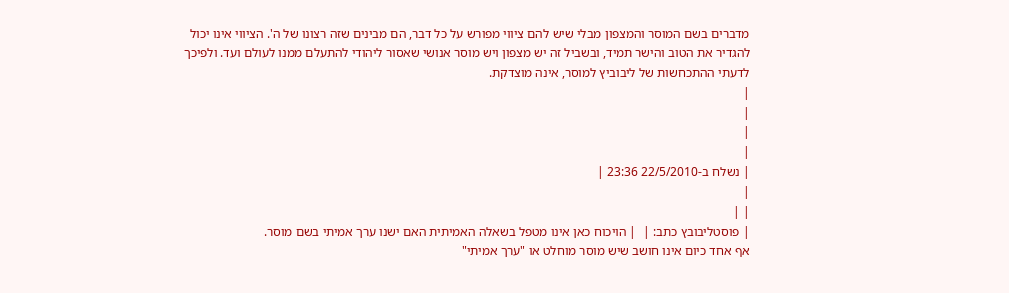מדברים בשם המוסר והמצפון מבלי שיש להם ציווי מפורש על כל דבר, הם מבינים שזה רצונו של ה'. הציווי אינו יכול להגדיר את הטוב והישר תמיד, ובשביל זה יש מצפון ויש מוסר אנושי שאסור ליהודי להתעלם ממנו לעולם ועד. ולפיכך לדעתי ההתכחשות של ליבוביץ למוסר, אינה מוצדקת.
|
|
|
|
| נשלח ב-22/5/2010 23:36 |
|
| |
| פוסטליבובץ כתב: |  | הויכוח כאן אינו מטפל בשאלה האמיתית האם ישנו ערך אמיתי בשם מוסר.
אף אחד כיום אינו חושב שיש מוסר מוחלט או "ערך אמיתי"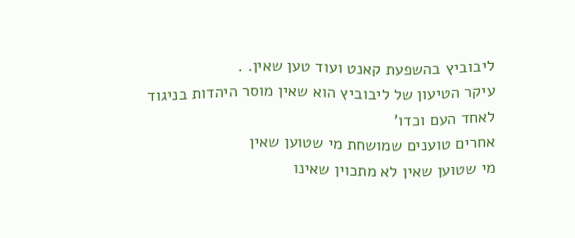ליבוביץ בהשפעת קאנט ועוד טען שאין. .
עיקר הטיעון של ליבוביץ הוא שאין מוסר היהדות בניגוד לאחד העם וכדו'
אחרים טוענים שמושחת מי שטוען שאין
מי שטוען שאין לא מתכוין שאינו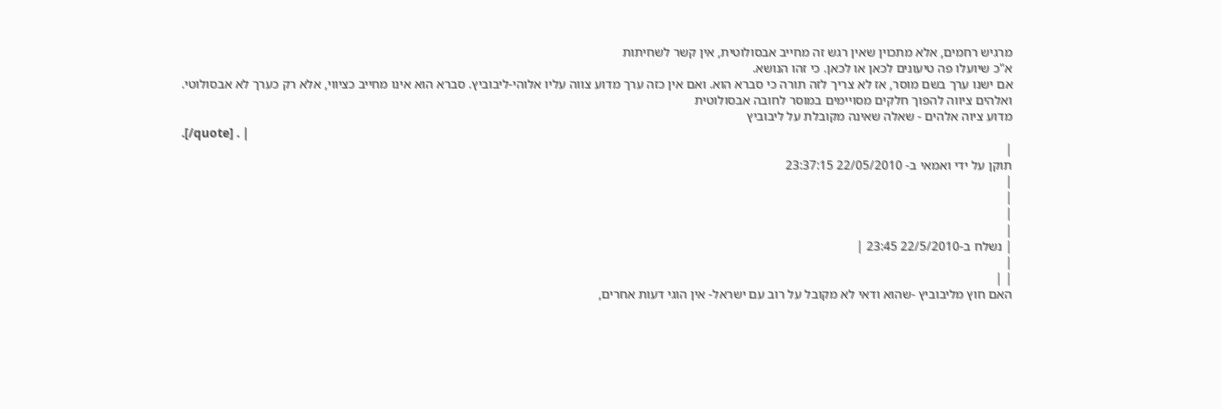מרגיש רחמים, אלא מתכוין שאין רגש זה מחייב אבסולוטית, אין קשר לשחיתות
א"כ שיועלו פה טיעונים לכאן או לכאן. כי זהו הנושא.
אם ישנו ערך בשם מוסר, אז לא צריך לזה תורה כי סברא הוא. ואם אין כזה ערך מדוע צווה עליו אלוהי-ליבוביץ. סברא הוא אינו מחייב כציווי, אלא רק כערך לא אבסולוטי. ואלהים ציווה להפוך חלקים מסויימים במוסר לחובה אבסולוטית
מדוע ציוה אלהים - שאלה שאינה מקובלת על ליבוביץ
.[/quote] . |
|
תוקן על ידי ואמאי ב- 22/05/2010 23:37:15
|
|
|
|
| נשלח ב-22/5/2010 23:45 |
|
| |
האם חוץ מליבוביץ -שהוא ודאי לא מקובל על רוב עם ישראל- אין הוגי דעות אחרים,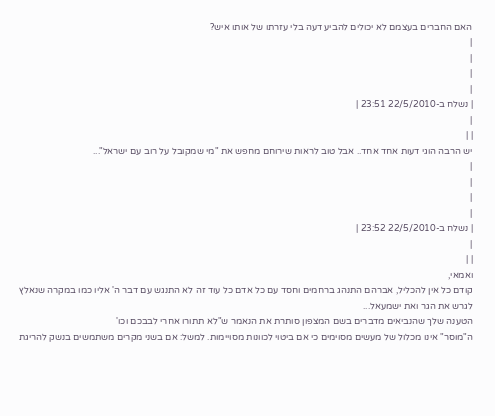האם החברים בעצמם לא יכולים להביע דעה בלי עזרתו של אותו איש?
|
|
|
|
| נשלח ב-22/5/2010 23:51 |
|
| |
יש הרבה הוגי דעות אחד אחד.. אבל טוב לראות שירוחם מחפש את "מי שמקובל על רוב עם ישראל"...
|
|
|
|
| נשלח ב-22/5/2010 23:52 |
|
| |
ואמאי,
קודם כל אין להכליל, אברהם התנהג ברחמים וחסד עם כל אדם כל עוד זה לא התנגש עם דבר ה' אליו כמו במקרה שנאלץ לגרש את הגר ואת ישמעאל...
הטענה שלך שהנביאים מדברים בשם המצפון סותרת את הנאמר ש"לא תתורו אחרי לבבכם וכו'
ה"מוסר" אינו מכלול של מעשים מסוימים כי אם ביטוי לכוונות מסויימות. למשל: אם בשני מקרים משתמשים בנשק להריגת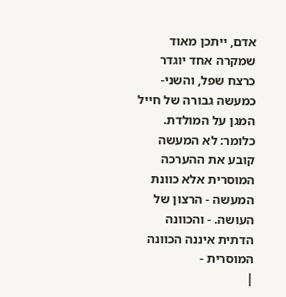אדם, ייתכן מאוד שמקרה אחד יוגדר כרצח שפל, והשני- כמעשה גבורה של חייל המגן על המולדת. כלומר: לא המעשה קובע את ההערכה המוסרית אלא כוונת המעשה - הרצון של העושה. - והכוונה הדתית איננה הכוונה המוסרית -
|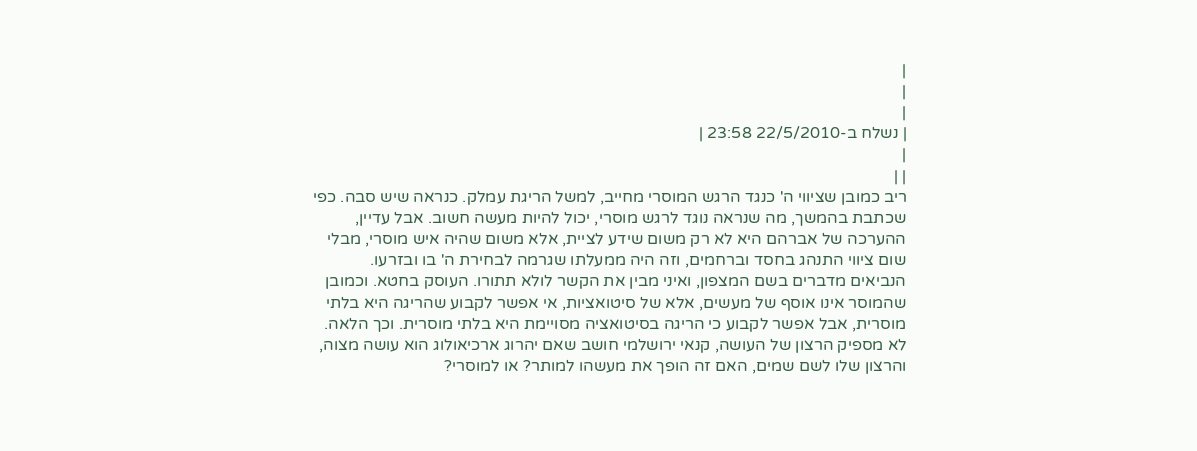|
|
|
| נשלח ב-22/5/2010 23:58 |
|
| |
ריב כמובן שציווי ה' כנגד הרגש המוסרי מחייב, למשל הריגת עמלק. כנראה שיש סבה. כפי שכתבת בהמשך, מה שנראה נוגד לרגש מוסרי, יכול להיות מעשה חשוב. אבל עדיין, ההערכה של אברהם היא לא רק משום שידע לציית, אלא משום שהיה איש מוסרי, מבלי שום ציווי התנהג בחסד וברחמים, וזה היה ממעלתו שגרמה לבחירת ה' בו ובזרעו. הנביאים מדברים בשם המצפון, ואיני מבין את הקשר לולא תתורו. העוסק בחטא. וכמובן שהמוסר אינו אוסף של מעשים, אלא של סיטואציות, אי אפשר לקבוע שהריגה היא בלתי מוסרית, אבל אפשר לקבוע כי הריגה בסיטואציה מסויימת היא בלתי מוסרית. וכך הלאה. לא מספיק הרצון של העושה, קנאי ירושלמי חושב שאם יהרוג ארכיאולוג הוא עושה מצוה, והרצון שלו לשם שמים, האם זה הופך את מעשהו למותר? או למוסרי?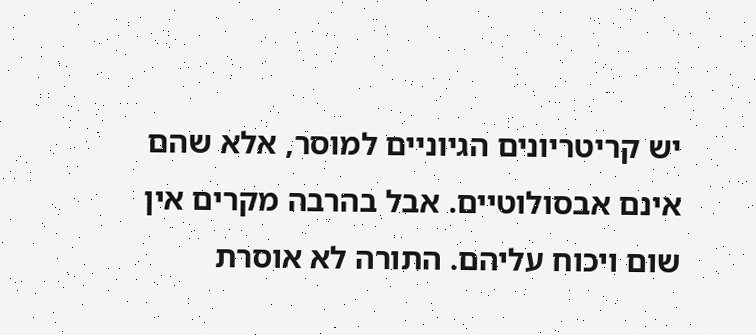יש קריטריונים הגיוניים למוסר, אלא שהם אינם אבסולוטיים. אבל בהרבה מקרים אין שום ויכוח עליהם. התורה לא אוסרת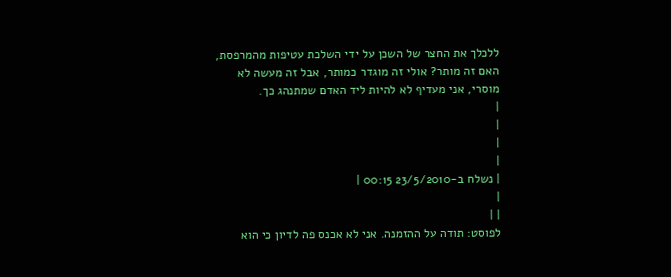ללכלך את החצר של השכן על ידי השלכת עטיפות מהמרפסת, האם זה מותר? אולי זה מוגדר כמותר, אבל זה מעשה לא מוסרי, אני מעדיף לא להיות ליד האדם שמתנהג כך.
|
|
|
|
| נשלח ב-23/5/2010 00:15 |
|
| |
לפוסט: תודה על ההזמנה. אני לא אכנס פה לדיון כי הוא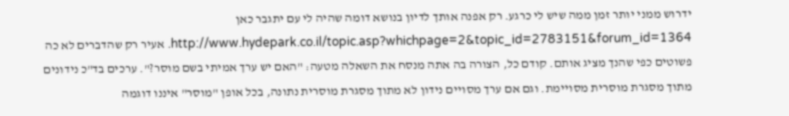ידרוש ממני יותר זמן ממה שיש לי כרגע. רק אפנה אותך לדיון בנושא דומה שהיה לי עם יתגבר כאן http://www.hydepark.co.il/topic.asp?whichpage=2&topic_id=2783151&forum_id=1364. אעיר רק שהדברים לא כה פשוטים כפי שהנך מציג אותם. קודם כל, הצורה בה אתה מנסח את השאלה מטעה: "האם יש ערך אמיתי בשם מוסר?". ערכים בד"כ נידונים מתוך מסגרת מוסרית מסויימת. וגם אם ערך מסויים נידון לא מתוך מסגרת מוסרית נתונה, בכל אופן "מוסר" איננו דוגמה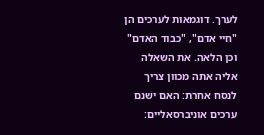לערך. דוגמאות לערכים הן "חיי אדם", "כבוד האדם" וכן הלאה. את השאלה אליה אתה מכוון צריך לנסח אחרת: האם ישנם ערכים אוניברסאליים: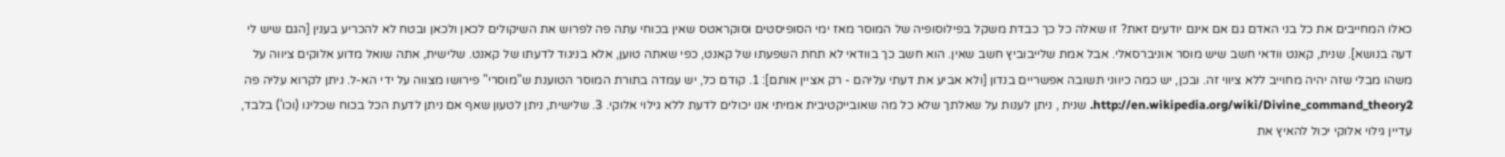כאלו המחייבים את כל בני האדם גם אם אינם יודעים זאת? זו שאלה כל כך כבדת משקל בפילוסופיה של המוסר מאז ימי הסופיסטים וסוקראטס שאין בכוחי עתה פה לפרוש את השיקולים לכאן ולכאן ובטח לא להכריע בענין [הגם שיש לי דעה בנושא]. שנית, קאנט וודאי חשב שיש מוסר אוניברסאלי. אבל אמת שלייבוביץ חשב שאין. הוא חשב כך בוודאי לא תחת השפעתו של קאנט, כפי שאתה טוען, אלא בניגוד לדעתו של קאנט. שלישית, אתה שואל מדוע אלוקים ציווה על משהו מבלי שזה יהיה מחוייב ללא ציווי זה. ובכן, יש כמה כיווני תשובה אפשריים בנדון [ולא אביע את דעתי עליהם - רק אציין אותם]: 1. קודם כל, יש עמדה בתורת המוסר הטוענת ש"מוסרי" פירושו מצווה על ידי הא-ל. ניתן לקרוא עליה פה http://en.wikipedia.org/wiki/Divine_command_theory2. שנית , ניתן לענות על שאלתך שלא כל מה שאובייקטיבית אמיתי אנו יכולים לדעת ללא גילוי אלוקי. 3. שלישית, ניתן לטעון שאף אם ניתן לדעת הכל בכוח שכלינו (וכו') בלבד, עדיין גילוי אלוקי יכול להאיץ את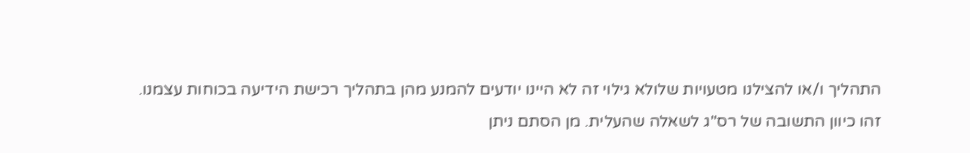התהליך ו/או להצילנו מטעויות שלולא גילוי זה לא היינו יודעים להמנע מהן בתהליך רכישת הידיעה בכוחות עצמנו. זהו כיוון התשובה של רס"ג לשאלה שהעלית. מן הסתם ניתן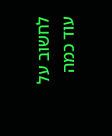לחשוב על עוד כמה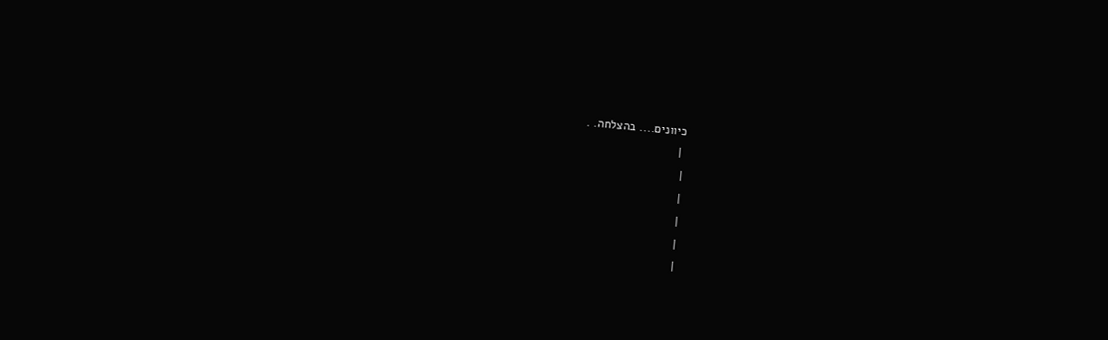כיוונים.... בהצלחה. .
 |
|
|
|
|
|